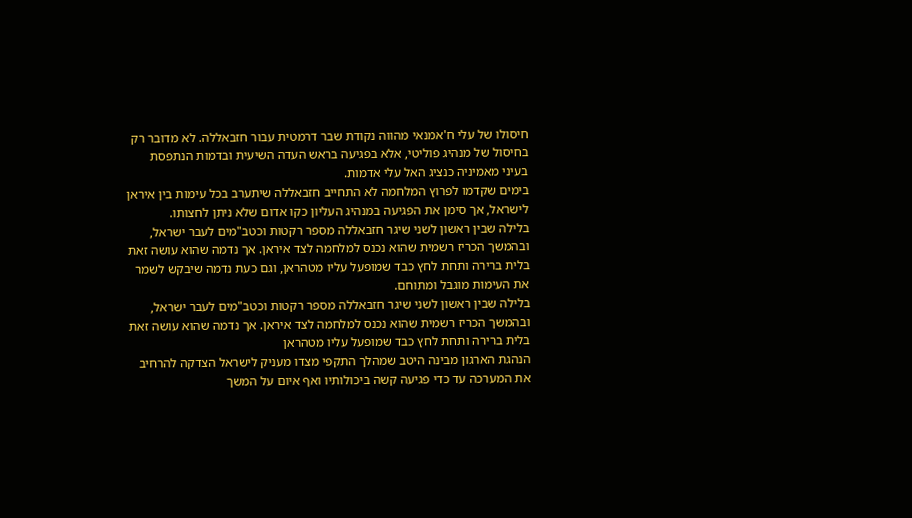חיסולו של עלי ח'אמנאי מהווה נקודת שבר דרמטית עבור חזבאללה. לא מדובר רק בחיסול של מנהיג פוליטי, אלא בפגיעה בראש העדה השיעית ובדמות הנתפסת בעיני מאמיניה כנציג האל עלי אדמות.
בימים שקדמו לפרוץ המלחמה לא התחייב חזבאללה שיתערב בכל עימות בין איראן לישראל, אך סימן את הפגיעה במנהיג העליון כקו אדום שלא ניתן לחצותו.
בלילה שבין ראשון לשני שיגר חזבאללה מספר רקטות וכטב"מים לעבר ישראל, ובהמשך הכריז רשמית שהוא נכנס למלחמה לצד איראן. אך נדמה שהוא עושה זאת בלית ברירה ותחת לחץ כבד שמופעל עליו מטהראן, וגם כעת נדמה שיבקש לשמר את העימות מוגבל ומתוחם.
בלילה שבין ראשון לשני שיגר חזבאללה מספר רקטות וכטב"מים לעבר ישראל, ובהמשך הכריז רשמית שהוא נכנס למלחמה לצד איראן. אך נדמה שהוא עושה זאת בלית ברירה ותחת לחץ כבד שמופעל עליו מטהראן
הנהגת הארגון מבינה היטב שמהלך התקפי מצדו מעניק לישראל הצדקה להרחיב את המערכה עד כדי פגיעה קשה ביכולותיו ואף איום על המשך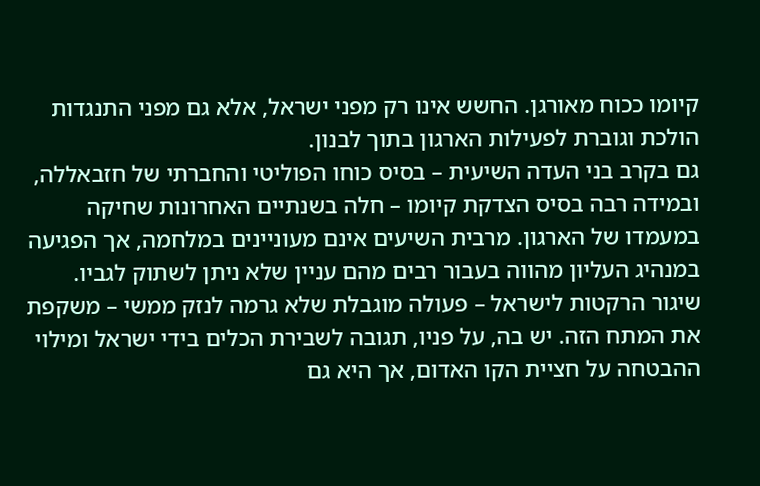קיומו ככוח מאורגן. החשש אינו רק מפני ישראל, אלא גם מפני התנגדות הולכת וגוברת לפעילות הארגון בתוך לבנון.
גם בקרב בני העדה השיעית – בסיס כוחו הפוליטי והחברתי של חזבאללה, ובמידה רבה בסיס הצדקת קיומו – חלה בשנתיים האחרונות שחיקה במעמדו של הארגון. מרבית השיעים אינם מעוניינים במלחמה, אך הפגיעה במנהיג העליון מהווה בעבור רבים מהם עניין שלא ניתן לשתוק לגביו.
שיגור הרקטות לישראל – פעולה מוגבלת שלא גרמה לנזק ממשי – משקפת את המתח הזה. יש בה, על פניו, תגובה לשבירת הכלים בידי ישראל ומילוי ההבטחה על חציית הקו האדום, אך היא גם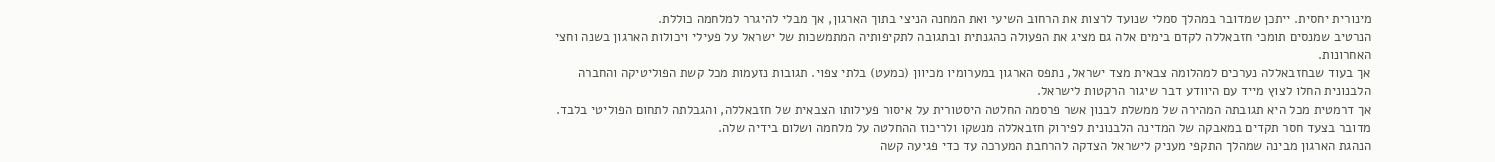מינורית יחסית. ייתכן שמדובר במהלך סמלי שנועד לרצות את הרחוב השיעי ואת המחנה הניצי בתוך הארגון, אך מבלי להיגרר למלחמה כוללת.
הנרטיב שמנסים תומכי חזבאללה לקדם בימים אלה גם מציג את הפעולה כהגנתית ובתגובה לתקיפותיה המתמשכות של ישראל על פעילי ויכולות הארגון בשנה וחצי האחרונות.
אך בעוד שבחזבאללה נערכים למהלומה צבאית מצד ישראל, נתפס הארגון במערומיו מכיוון (כמעט) בלתי צפוי. תגובות נזעמות מכל קשת הפוליטיקה והחברה הלבנונית החלו לצוץ מייד עם היוודע דבר שיגור הרקטות לישראל.
אך דרמטית מכל היא תגובתה המהירה של ממשלת לבנון אשר פרסמה החלטה היסטורית על איסור פעילותו הצבאית של חזבאללה, והגבלתה לתחום הפוליטי בלבד. מדובר בצעד חסר תקדים במאבקה של המדינה הלבנונית לפירוק חזבאללה מנשקו ולריכוז ההחלטה על מלחמה ושלום בידיה שלה.
הנהגת הארגון מבינה שמהלך התקפי מעניק לישראל הצדקה להרחבת המערכה עד כדי פגיעה קשה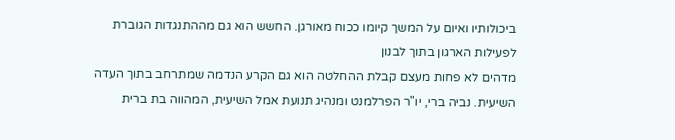ביכולותיו ואיום על המשך קיומו ככוח מאורגן. החשש הוא גם מההתנגדות הגוברת לפעילות הארגון בתוך לבנון
מדהים לא פחות מעצם קבלת ההחלטה הוא גם הקרע הנדמה שמתרחב בתוך העדה השיעית. נביה ברי, יו"ר הפרלמנט ומנהיג תנועת אמל השיעית, המהווה בת ברית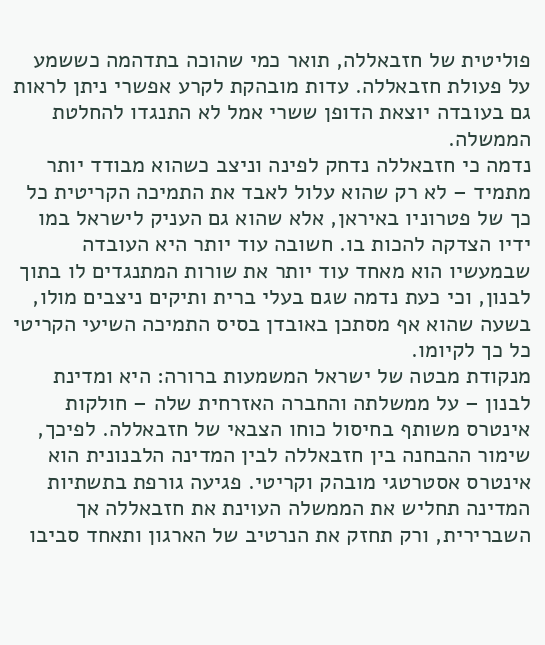פוליטית של חזבאללה, תואר כמי שהוכה בתדהמה כששמע על פעולת חזבאללה. עדות מובהקת לקרע אפשרי ניתן לראות גם בעובדה יוצאת הדופן ששרי אמל לא התנגדו להחלטת הממשלה.
נדמה כי חזבאללה נדחק לפינה וניצב כשהוא מבודד יותר מתמיד – לא רק שהוא עלול לאבד את התמיכה הקריטית כל כך של פטרוניו באיראן, אלא שהוא גם העניק לישראל במו ידיו הצדקה להכות בו. חשובה עוד יותר היא העובדה שבמעשיו הוא מאחד עוד יותר את שורות המתנגדים לו בתוך לבנון, וכי כעת נדמה שגם בעלי ברית ותיקים ניצבים מולו, בשעה שהוא אף מסתכן באובדן בסיס התמיכה השיעי הקריטי כל כך לקיומו.
מנקודת מבטה של ישראל המשמעות ברורה: היא ומדינת לבנון – על ממשלתה והחברה האזרחית שלה – חולקות אינטרס משותף בחיסול כוחו הצבאי של חזבאללה. לפיכך, שימור ההבחנה בין חזבאללה לבין המדינה הלבנונית הוא אינטרס אסטרטגי מובהק וקריטי. פגיעה גורפת בתשתיות המדינה תחליש את הממשלה העוינת את חזבאללה אך השברירית, ורק תחזק את הנרטיב של הארגון ותאחד סביבו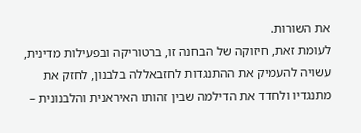את השורות.
לעומת זאת, חיזוקה של הבחנה זו, ברטוריקה ובפעילות מדינית, עשויה להעמיק את ההתנגדות לחזבאללה בלבנון, לחזק את מתנגדיו ולחדד את הדילמה שבין זהותו האיראנית והלבנונית –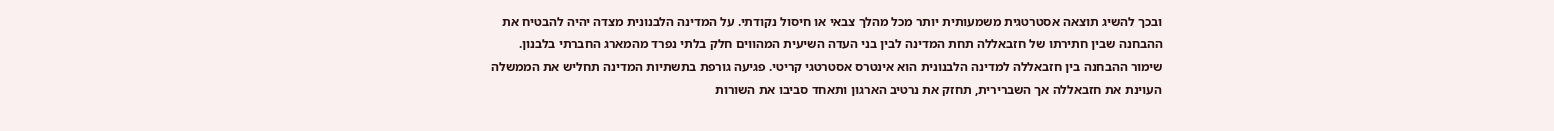ובכך להשיג תוצאה אסטרטגית משמעותית יותר מכל מהלך צבאי או חיסול נקודתי. על המדינה הלבנונית מצדה יהיה להבטיח את ההבחנה שבין חתירתו של חזבאללה תחת המדינה לבין בני העדה השיעית המהווים חלק בלתי נפרד מהמארג החברתי בלבנון.
שימור ההבחנה בין חזבאללה למדינה הלבנונית הוא אינטרס אסטרטגי קריטי. פגיעה גורפת בתשתיות המדינה תחליש את הממשלה העוינת את חזבאללה אך השברירית, תחזק את נרטיב הארגון ותאחד סביבו את השורות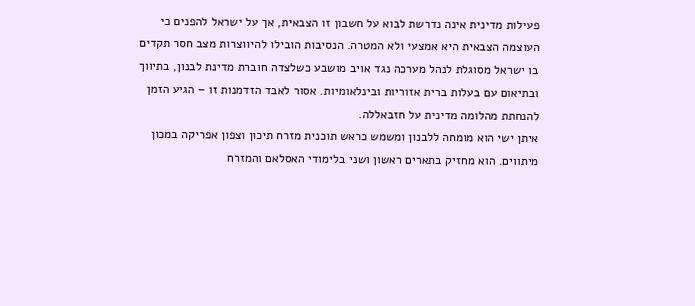פעילות מדינית אינה נדרשת לבוא על חשבון זו הצבאית, אך על ישראל להפנים כי העוצמה הצבאית היא אמצעי ולא המטרה. הנסיבות הובילו להיווצרות מצב חסר תקדים בו ישראל מסוגלת לנהל מערכה נגד אויב מושבע כשלצדה חוברת מדינת לבנון, בתיווך ובתיאום עם בעלות ברית אזוריות ובינלאומיות. אסור לאבד הזדמנות זו – הגיע הזמן להנחתת מהלומה מדינית על חזבאללה.
איתן ישי הוא מומחה ללבנון ומשמש כראש תוכנית מזרח תיכון וצפון אפריקה במכון מיתווים. הוא מחזיק בתארים ראשון ושני בלימודי האסלאם והמזרח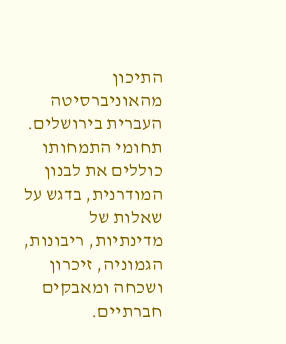התיכון מהאוניברסיטה העברית בירושלים. תחומי התמחותו כוללים את לבנון המודרנית, בדגש על שאלות של מדינתיות, ריבונות, הגמוניה, זיכרון ושכחה ומאבקים חברתיים.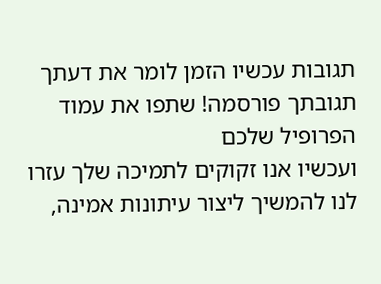תגובות עכשיו הזמן לומר את דעתך
תגובתך פורסמה! שתפו את עמוד הפרופיל שלכם
ועכשיו אנו זקוקים לתמיכה שלך עזרו לנו להמשיך ליצור עיתונות אמינה,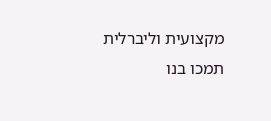מקצועית וליברלית
תמכו בנו